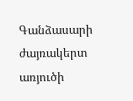Գանձասարի ժայռակերտ առյուծի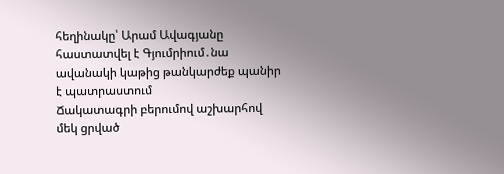հեղինակը՝ Արամ Ավագյանը հաստատվել է Գյումրիում․նա ավանակի կաթից թանկարժեք պանիր է պատրաստում
Ճակատագրի բերումով աշխարհով մեկ ցրված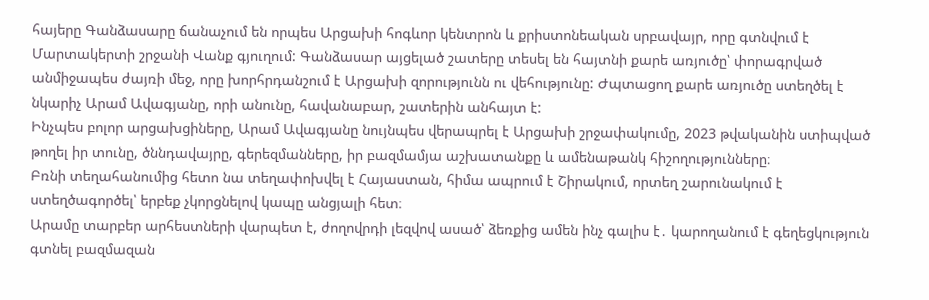հայերը Գանձասարը ճանաչում են որպես Արցախի հոգևոր կենտրոն և քրիստոնեական սրբավայր, որը գտնվում է Մարտակերտի շրջանի Վանք գյուղում: Գանձասար այցելած շատերը տեսել են հայտնի քարե առյուծը՝ փորագրված անմիջապես ժայռի մեջ, որը խորհրդանշում է Արցախի զորությունն ու վեհությունը: Ժպտացող քարե առյուծը ստեղծել է նկարիչ Արամ Ավագյանը, որի անունը, հավանաբար, շատերին անհայտ է:
Ինչպես բոլոր արցախցիները, Արամ Ավագյանը նույնպես վերապրել է Արցախի շրջափակումը, 2023 թվականին ստիպված թողել իր տունը, ծննդավայրը, գերեզմանները, իր բազմամյա աշխատանքը և ամենաթանկ հիշողությունները։
Բռնի տեղահանումից հետո նա տեղափոխվել է Հայաստան, հիմա ապրում է Շիրակում, որտեղ շարունակում է ստեղծագործել՝ երբեք չկորցնելով կապը անցյալի հետ։
Արամը տարբեր արհեստների վարպետ է, ժողովրդի լեզվով ասած՝ ձեռքից ամեն ինչ գալիս է․ կարողանում է գեղեցկություն գտնել բազմազան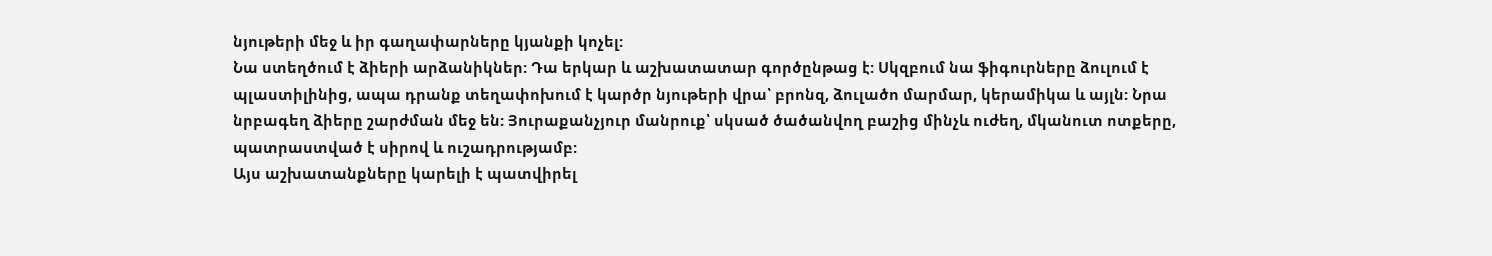նյութերի մեջ և իր գաղափարները կյանքի կոչել:
Նա ստեղծում է ձիերի արձանիկներ: Դա երկար և աշխատատար գործընթաց է: Սկզբում նա ֆիգուրները ձուլում է պլաստիլինից, ապա դրանք տեղափոխում է կարծր նյութերի վրա՝ բրոնզ, ձուլածո մարմար, կերամիկա և այլն: Նրա նրբագեղ ձիերը շարժման մեջ են: Յուրաքանչյուր մանրուք՝ սկսած ծածանվող բաշից մինչև ուժեղ, մկանուտ ոտքերը, պատրաստված է սիրով և ուշադրությամբ:
Այս աշխատանքները կարելի է պատվիրել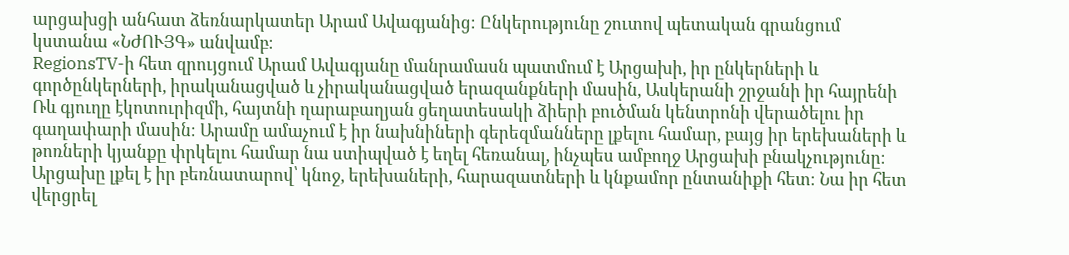արցախցի անհատ ձեռնարկատեր Արամ Ավագյանից։ Ընկերությունը շուտով պետական գրանցում կստանա «ՆԺՈՒՅԳ» անվամբ։
RegionsTV-ի հետ զրույցում Արամ Ավագյանը մանրամասն պատմում է Արցախի, իր ընկերների և գործընկերների, իրականացված և չիրականացված երազանքների մասին, Ասկերանի շրջանի իր հայրենի Ռև գյուղը էկոտուրիզմի, հայտնի ղարաբաղյան ցեղատեսակի ձիերի բուծման կենտրոնի վերածելու իր գաղափարի մասին։ Արամը ամաչում է իր նախնիների գերեզմանները լքելու համար, բայց իր երեխաների և թոռների կյանքը փրկելու համար նա ստիպված է եղել հեռանալ, ինչպես ամբողջ Արցախի բնակչությունը։
Արցախը լքել է իր բեռնատարով՝ կնոջ, երեխաների, հարազատների և կնքամոր ընտանիքի հետ։ Նա իր հետ վերցրել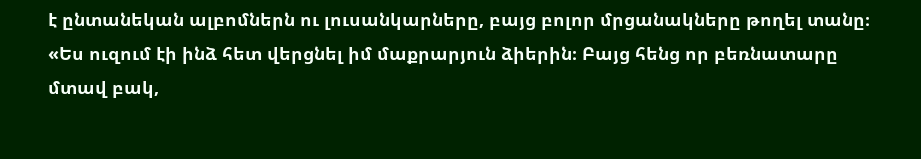է ընտանեկան ալբոմներն ու լուսանկարները, բայց բոլոր մրցանակները թողել տանը։
«Ես ուզում էի ինձ հետ վերցնել իմ մաքրարյուն ձիերին։ Բայց հենց որ բեռնատարը մտավ բակ,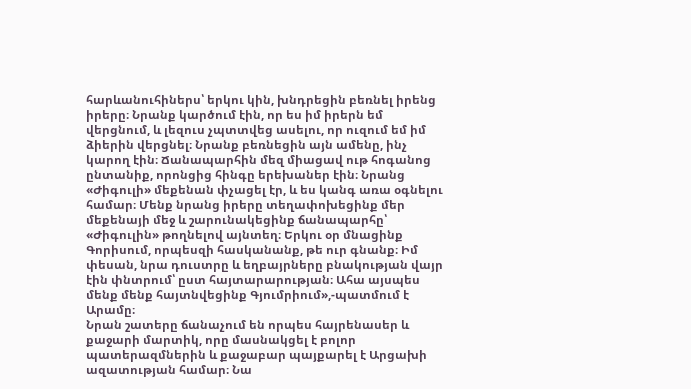հարևանուհիներս՝ երկու կին, խնդրեցին բեռնել իրենց իրերը։ Նրանք կարծում էին, որ ես իմ իրերն եմ վերցնում, և լեզուս չպտտվեց ասելու, որ ուզում եմ իմ ձիերին վերցնել։ Նրանք բեռնեցին այն ամենը, ինչ կարող էին։ Ճանապարհին մեզ միացավ ութ հոգանոց ընտանիք, որոնցից հինգը երեխաներ էին։ Նրանց «Ժիգուլի» մեքենան փչացել էր, և ես կանգ առա օգնելու համար։ Մենք նրանց իրերը տեղափոխեցինք մեր մեքենայի մեջ և շարունակեցինք ճանապարհը՝ «Ժիգուլին» թողնելով այնտեղ։ Երկու օր մնացինք Գորիսում, որպեսզի հասկանանք, թե ուր գնանք։ Իմ փեսան, նրա դուստրը և եղբայրները բնակության վայր էին փնտրում՝ ըստ հայտարարության։ Ահա այսպես մենք մենք հայտնվեցինք Գյումրիում»,-պատմում է Արամը։
Նրան շատերը ճանաչում են որպես հայրենասեր և քաջարի մարտիկ, որը մասնակցել է բոլոր պատերազմներին և քաջաբար պայքարել է Արցախի ազատության համար։ Նա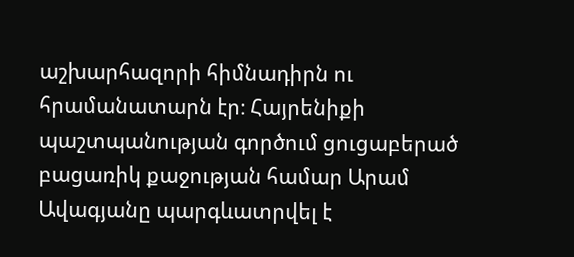աշխարհազորի հիմնադիրն ու հրամանատարն էր։ Հայրենիքի պաշտպանության գործում ցուցաբերած բացառիկ քաջության համար Արամ Ավագյանը պարգևատրվել է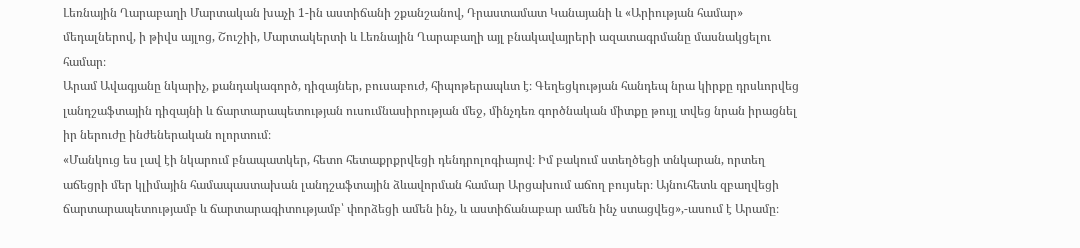Լեռնային Ղարաբաղի Մարտական խաչի 1-ին աստիճանի շքանշանով, Դրաստամատ Կանայանի և «Արիության համար» մեդալներով, ի թիվս այլոց, Շուշիի, Մարտակերտի և Լեռնային Ղարաբաղի այլ բնակավայրերի ազատագրմանը մասնակցելու համար։
Արամ Ավագյանը նկարիչ, քանդակագործ, դիզայներ, բուսաբուժ, հիպոթերապևտ է։ Գեղեցկության հանդեպ նրա կիրքը դրսևորվեց լանդշաֆտային դիզայնի և ճարտարապետության ուսումնասիրության մեջ, մինչդեռ գործնական միտքը թույլ տվեց նրան իրացնել իր ներուժը ինժեներական ոլորտում։
«Մանկուց ես լավ էի նկարում բնապատկեր, հետո հետաքրքրվեցի դենդրոլոգիայով։ Իմ բակում ստեղծեցի տնկարան, որտեղ աճեցրի մեր կլիմային համապաստախան լանդշաֆտային ձևավորման համար Արցախում աճող բույսեր։ Այնուհետև զբաղվեցի ճարտարապետությամբ և ճարտարագիտությամբ՝ փորձեցի ամեն ինչ, և աստիճանաբար ամեն ինչ ստացվեց»,-ասում է Արամը։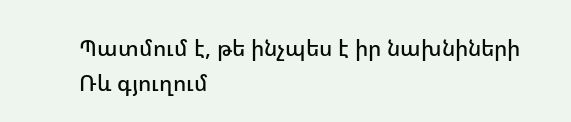Պատմում է, թե ինչպես է իր նախնիների Ռև գյուղում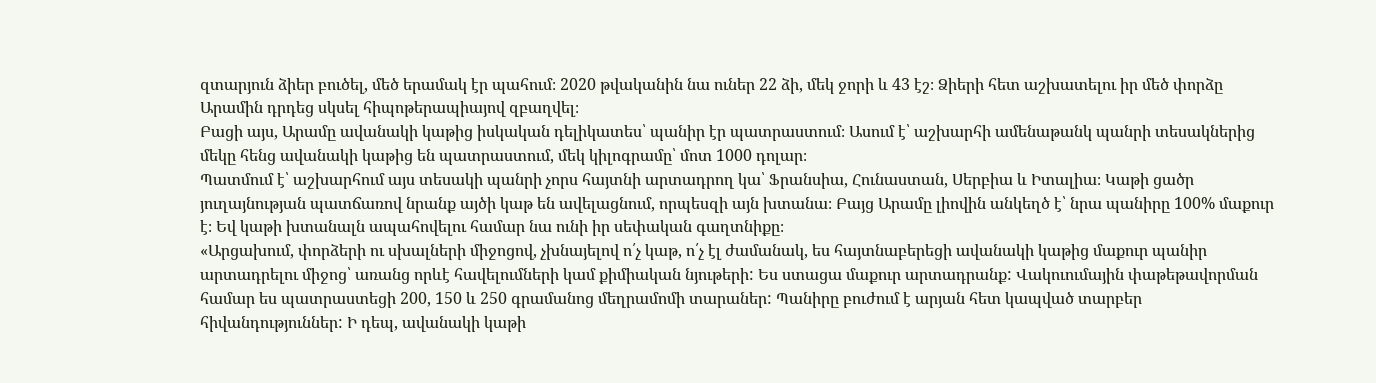զտարյուն ձիեր բուծել, մեծ երամակ էր պահում։ 2020 թվականին նա ուներ 22 ձի, մեկ ջորի և 43 էշ։ Ձիերի հետ աշխատելու իր մեծ փորձը Արամին դրդեց սկսել հիպոթերապիայով զբաղվել։
Բացի այս, Արամը ավանակի կաթից իսկական դելիկատես՝ պանիր էր պատրաստում։ Ասում է՝ աշխարհի ամենաթանկ պանրի տեսակներից մեկը հենց ավանակի կաթից են պատրաստում, մեկ կիլոգրամը՝ մոտ 1000 դոլար։
Պատմում է՝ աշխարհում այս տեսակի պանրի չորս հայտնի արտադրող կա՝ Ֆրանսիա, Հունաստան, Սերբիա և Իտալիա։ Կաթի ցածր յուղայնության պատճառով նրանք այծի կաթ են ավելացնում, որպեսզի այն խտանա։ Բայց Արամը լիովին անկեղծ է՝ նրա պանիրը 100% մաքուր է։ Եվ կաթի խտանալն ապահովելու համար նա ունի իր սեփական գաղտնիքը։
«Արցախում, փորձերի ու սխալների միջոցով, չխնայելով ո՛չ կաթ, ո՛չ էլ ժամանակ, ես հայտնաբերեցի ավանակի կաթից մաքուր պանիր արտադրելու միջոց՝ առանց որևէ հավելումների կամ քիմիական նյութերի: Ես ստացա մաքուր արտադրանք: Վակուումային փաթեթավորման համար ես պատրաստեցի 200, 150 և 250 գրամանոց մեղրամոմի տարաներ: Պանիրը բուժում է արյան հետ կապված տարբեր հիվանդություններ: Ի դեպ, ավանակի կաթի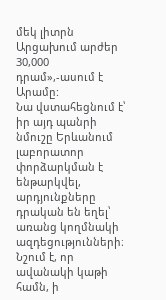մեկ լիտրն Արցախում արժեր 30,000 դրամ»,-ասում է Արամը:
Նա վստահեցնում է՝ իր այդ պանրի նմուշը Երևանում լաբորատոր փորձարկման է ենթարկվել, արդյունքները դրական են եղել՝ առանց կողմնակի ազդեցությունների։ Նշում է, որ ավանակի կաթի համն, ի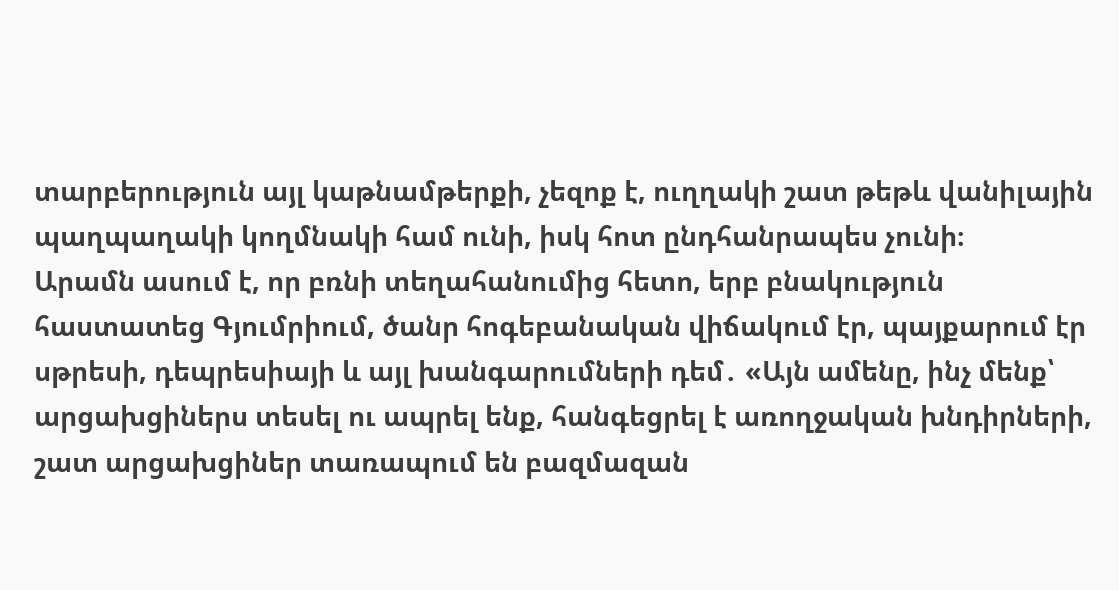տարբերություն այլ կաթնամթերքի, չեզոք է, ուղղակի շատ թեթև վանիլային պաղպաղակի կողմնակի համ ունի, իսկ հոտ ընդհանրապես չունի։
Արամն ասում է, որ բռնի տեղահանումից հետո, երբ բնակություն հաստատեց Գյումրիում, ծանր հոգեբանական վիճակում էր, պայքարում էր սթրեսի, դեպրեսիայի և այլ խանգարումների դեմ․ «Այն ամենը, ինչ մենք՝ արցախցիներս տեսել ու ապրել ենք, հանգեցրել է առողջական խնդիրների, շատ արցախցիներ տառապում են բազմազան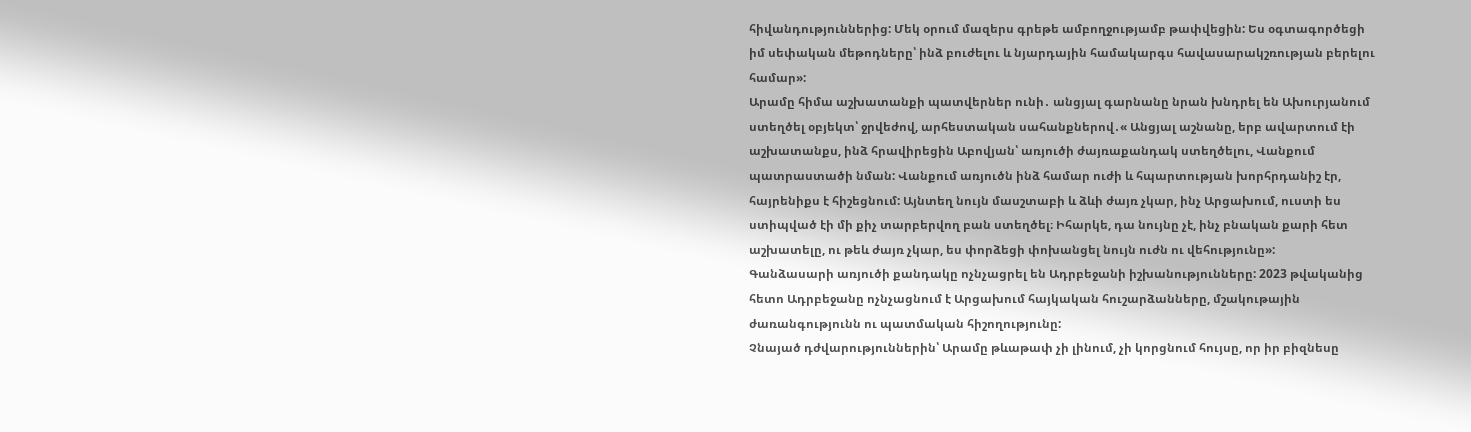հիվանդություններից: Մեկ օրում մազերս գրեթե ամբողջությամբ թափվեցին: Ես օգտագործեցի իմ սեփական մեթոդները՝ ինձ բուժելու և նյարդային համակարգս հավասարակշռության բերելու համար»:
Արամը հիմա աշխատանքի պատվերներ ունի․ անցյալ գարնանը նրան խնդրել են Ախուրյանում ստեղծել օբյեկտ՝ ջրվեժով, արհեստական սահանքներով․« Անցյալ աշնանը, երբ ավարտում էի աշխատանքս, ինձ հրավիրեցին Աբովյան՝ առյուծի ժայռաքանդակ ստեղծելու, Վանքում պատրաստածի նման: Վանքում առյուծն ինձ համար ուժի և հպարտության խորհրդանիշ էր, հայրենիքս է հիշեցնում: Այնտեղ նույն մասշտաբի և ձևի ժայռ չկար, ինչ Արցախում, ուստի ես ստիպված էի մի քիչ տարբերվող բան ստեղծել։ Իհարկե, դա նույնը չէ, ինչ բնական քարի հետ աշխատելը, ու թեև ժայռ չկար, ես փորձեցի փոխանցել նույն ուժն ու վեհությունը»:
Գանձասարի առյուծի քանդակը ոչնչացրել են Ադրբեջանի իշխանությունները: 2023 թվականից հետո Ադրբեջանը ոչնչացնում է Արցախում հայկական հուշարձանները, մշակութային ժառանգությունն ու պատմական հիշողությունը:
Չնայած դժվարություններին՝ Արամը թևաթափ չի լինում, չի կորցնում հույսը, որ իր բիզնեսը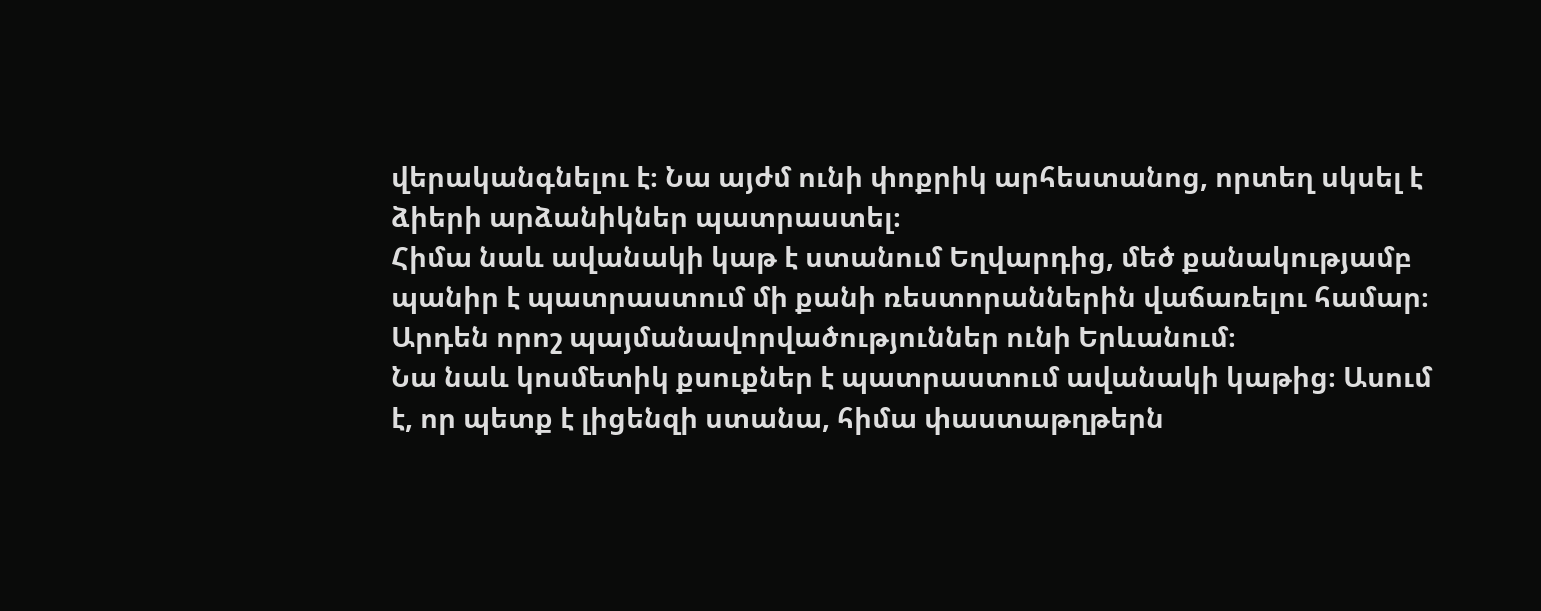վերականգնելու է։ Նա այժմ ունի փոքրիկ արհեստանոց, որտեղ սկսել է ձիերի արձանիկներ պատրաստել։
Հիմա նաև ավանակի կաթ է ստանում Եղվարդից, մեծ քանակությամբ պանիր է պատրաստում մի քանի ռեստորաններին վաճառելու համար։ Արդեն որոշ պայմանավորվածություններ ունի Երևանում։
Նա նաև կոսմետիկ քսուքներ է պատրաստում ավանակի կաթից։ Ասում է, որ պետք է լիցենզի ստանա, հիմա փաստաթղթերն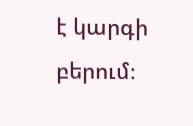է կարգի բերում։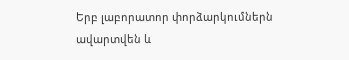Երբ լաբորատոր փորձարկումներն ավարտվեն և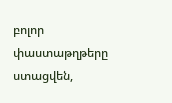բոլոր փաստաթղթերը ստացվեն,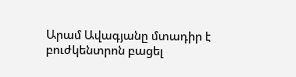Արամ Ավագյանը մտադիր է բուժկենտրոն բացել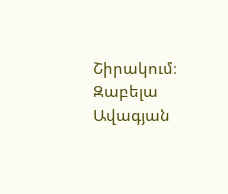Շիրակում։
Զաբելա Ավագյան